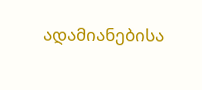ადამიანებისა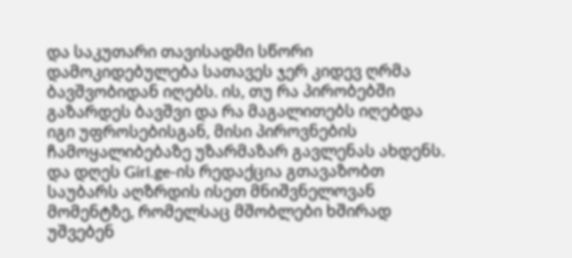და საკუთარი თავისადმი სწორი დამოკიდებულება სათავეს ჯერ კიდევ ღრმა ბავშვობიდან იღებს. ის, თუ რა პირობებში გაზარდეს ბავშვი და რა მაგალითებს იღებდა იგი უფროსებისგან, მისი პიროვნების ჩამოყალიბებაზე უზარმაზარ გავლენას ახდენს.
და დღეს Girl.ge-ის რედაქცია გთავაზობთ საუბარს აღზრდის ისეთ მნიშვნელოვან მომენტზე, რომელსაც მშობლები ხშირად უშვებენ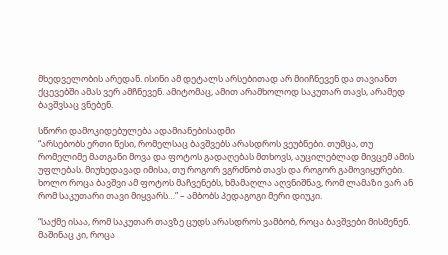მხედველობის არედან. ისინი ამ დეტალს არსებითად არ მიიჩნევენ და თავიანთ ქცევებში ამას ვერ ამჩნევენ. ამიტომაც, ამით არამხოლოდ საკუთარ თავს, არამედ ბავშვსაც ვნებენ.

სწორი დამოკიდებულება ადამიანებისადმი
“არსებობს ერთი წესი, რომელსაც ბავშვებს არასდროს ვეუბნები. თუმცა, თუ რომელიმე მათგანი მოვა და ფოტოს გადაღებას მთხოვს, აუცილებლად მივცემ ამის უფლებას. მიუხედავად იმისა, თუ როგორ ვგრძნობ თავს და როგორ გამოვიყურები. ხოლო როცა ბავშვი ამ ფოტოს მაჩვენებს, ხმამაღლა აღვნიშნავ, რომ ლამაზი ვარ ან რომ საკუთარი თავი მიყვარს…” – ამბობს პედაგოგი მერი დიუკი.

“საქმე ისაა, რომ საკუთარ თავზე ცუდს არასდროს ვამბობ, როცა ბავშვები მისმენენ. მაშინაც კი, როცა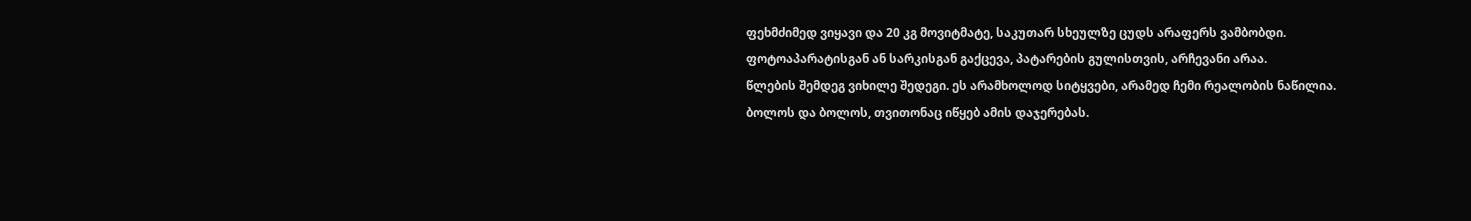ფეხმძიმედ ვიყავი და 20 კგ მოვიტმატე, საკუთარ სხეულზე ცუდს არაფერს ვამბობდი. ფოტოაპარატისგან ან სარკისგან გაქცევა, პატარების გულისთვის, არჩევანი არაა.
წლების შემდეგ ვიხილე შედეგი. ეს არამხოლოდ სიტყვები, არამედ ჩემი რეალობის ნაწილია. ბოლოს და ბოლოს, თვითონაც იწყებ ამის დაჯერებას.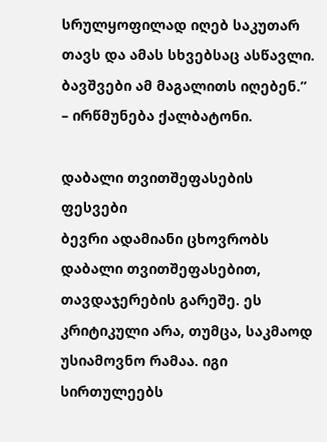სრულყოფილად იღებ საკუთარ თავს და ამას სხვებსაც ასწავლი. ბავშვები ამ მაგალითს იღებენ.” – ირწმუნება ქალბატონი.

დაბალი თვითშეფასების ფესვები
ბევრი ადამიანი ცხოვრობს დაბალი თვითშეფასებით, თავდაჯერების გარეშე. ეს კრიტიკული არა, თუმცა, საკმაოდ უსიამოვნო რამაა. იგი სირთულეებს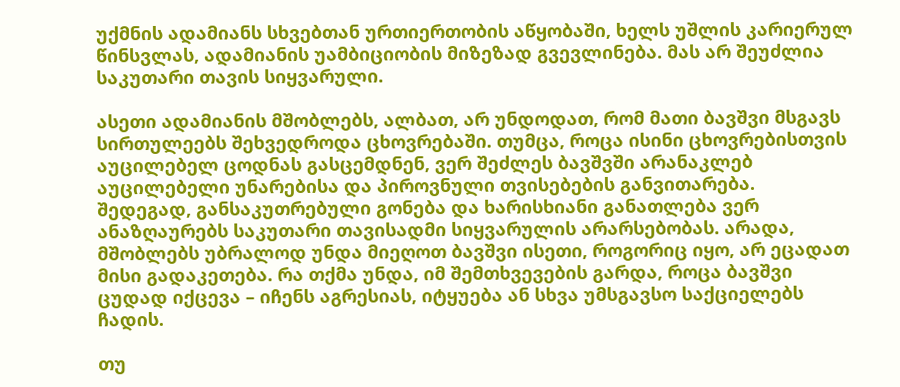უქმნის ადამიანს სხვებთან ურთიერთობის აწყობაში, ხელს უშლის კარიერულ წინსვლას, ადამიანის უამბიციობის მიზეზად გვევლინება. მას არ შეუძლია საკუთარი თავის სიყვარული.

ასეთი ადამიანის მშობლებს, ალბათ, არ უნდოდათ, რომ მათი ბავშვი მსგავს სირთულეებს შეხვედროდა ცხოვრებაში. თუმცა, როცა ისინი ცხოვრებისთვის აუცილებელ ცოდნას გასცემდნენ, ვერ შეძლეს ბავშვში არანაკლებ აუცილებელი უნარებისა და პიროვნული თვისებების განვითარება.
შედეგად, განსაკუთრებული გონება და ხარისხიანი განათლება ვერ ანაზღაურებს საკუთარი თავისადმი სიყვარულის არარსებობას. არადა, მშობლებს უბრალოდ უნდა მიეღოთ ბავშვი ისეთი, როგორიც იყო, არ ეცადათ მისი გადაკეთება. რა თქმა უნდა, იმ შემთხვევების გარდა, როცა ბავშვი ცუდად იქცევა – იჩენს აგრესიას, იტყუება ან სხვა უმსგავსო საქციელებს ჩადის.

თუ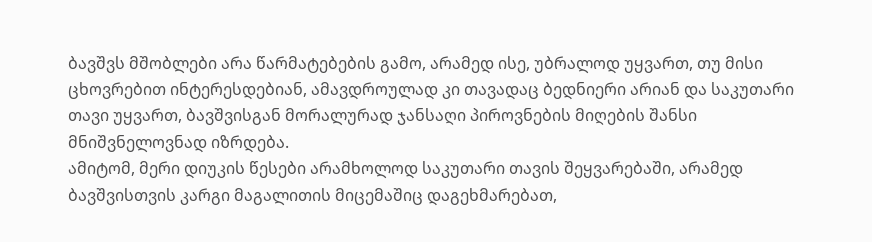ბავშვს მშობლები არა წარმატებების გამო, არამედ ისე, უბრალოდ უყვართ, თუ მისი ცხოვრებით ინტერესდებიან, ამავდროულად კი თავადაც ბედნიერი არიან და საკუთარი თავი უყვართ, ბავშვისგან მორალურად ჯანსაღი პიროვნების მიღების შანსი მნიშვნელოვნად იზრდება.
ამიტომ, მერი დიუკის წესები არამხოლოდ საკუთარი თავის შეყვარებაში, არამედ ბავშვისთვის კარგი მაგალითის მიცემაშიც დაგეხმარებათ,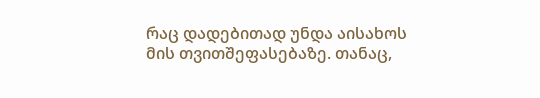რაც დადებითად უნდა აისახოს მის თვითშეფასებაზე. თანაც,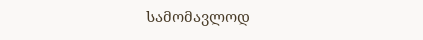სამომავლოდ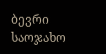ბევრი საოჯახო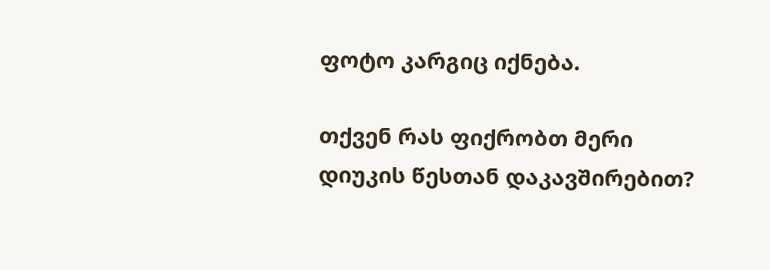ფოტო კარგიც იქნება.

თქვენ რას ფიქრობთ მერი დიუკის წესთან დაკავშირებით?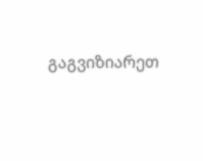გაგვიზიარეთ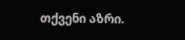თქვენი აზრი.